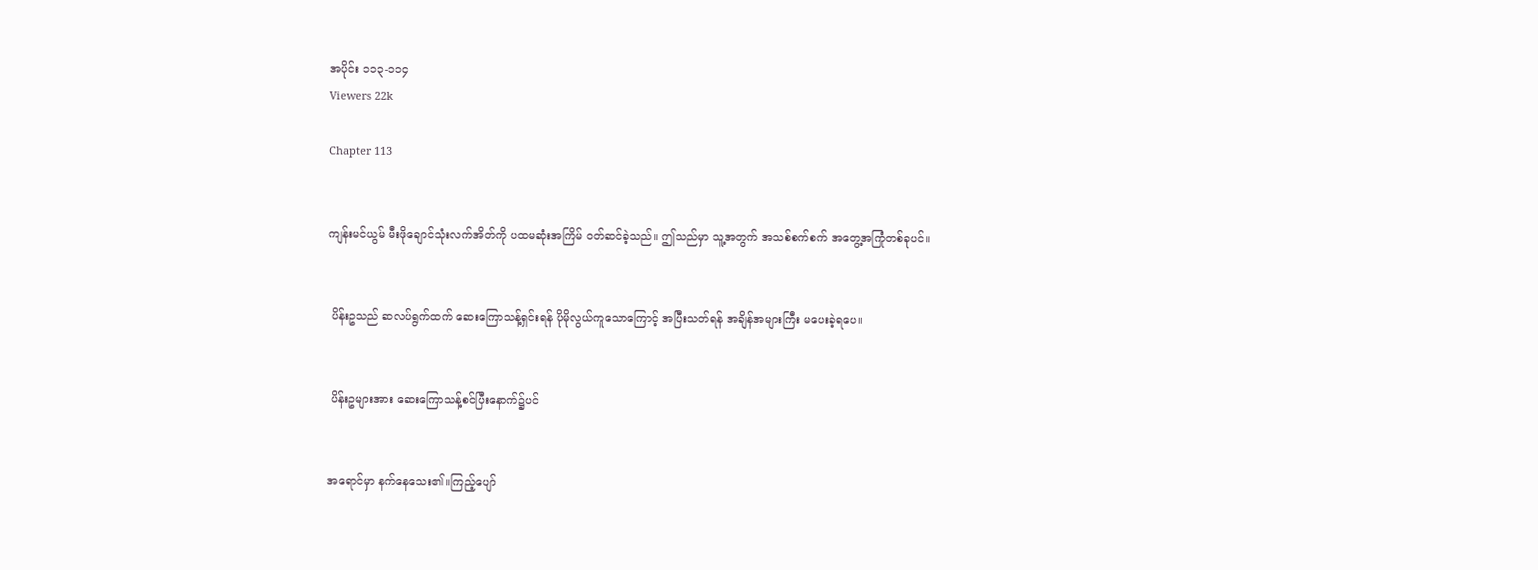အပိုင်း ၁၁၃-၁၁၄
Viewers 22k

Chapter 113


ကျန်းမင်ယွမ် မီးဖိုချောင်သုံးလက်အိတ်ကို ပထမဆုံးအကြိမ် ၀တ်ဆင်ခဲ့သည်။ ဤသည်မှာ သူ့အတွက် အသစ်စက်စက် အတွေ့အကြုံတစ်ခုပင်။


 ပိန်းဥသည် ဆလပ်ရွက်ထက် ဆေးကြောသန့်ရှင်းရန် ပိုမိုလွယ်ကူသောကြောင့် အပြီးသတ်ရန် အချိန်အများကြီး မပေးခဲ့ရပေ။


 ပိန်းဥများအား ဆေးကြောသန့်စင်ပြီးနောက်၌ပင်


အရောင်မှာ နက်နေသေး၏။ကြည့်ပျော်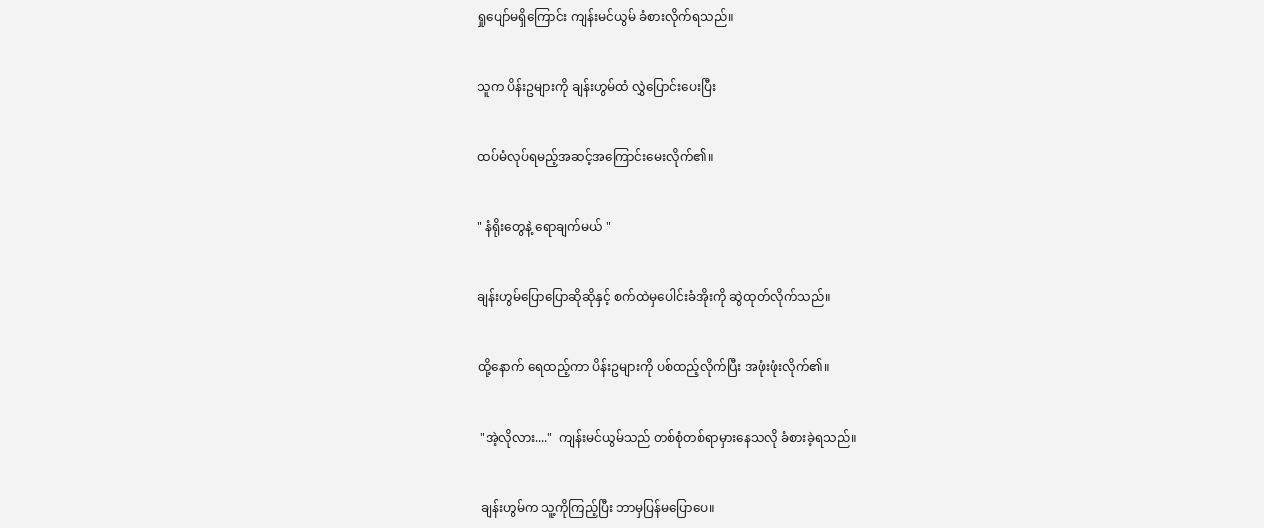ရှုပျော်မရှိကြောင်း ကျန်းမင်ယွမ် ခံစားလိုက်ရသည်။


သူက ပိန်းဥများကို ချန်းဟွမ်ထံ လွှဲပြောင်းပေးပြီး


ထပ်မံလုပ်ရမည့်အဆင့်အကြောင်းမေးလိုက်၏။


" နံရိုးတွေနဲ့ ရောချက်မယ် "


ချန်းဟွမ်ပြောပြောဆိုဆိုနှင့် စက်ထဲမှပေါင်းခံအိုးကို ဆွဲထုတ်လိုက်သည်။


ထို့နောက် ရေထည့်ကာ ပိန်းဥများကို ပစ်ထည့်လိုက်ပြီး အဖုံးဖုံးလိုက်၏။


 "အဲ့လိုလား...."  ကျန်းမင်ယွမ်သည် တစ်စုံတစ်ရာမှားနေသလို ခံစားခဲ့ရသည်။


 ချန်းဟွမ်က သူ့ကိုကြည့်ပြီး ဘာမှပြန်မပြော‌ပေ။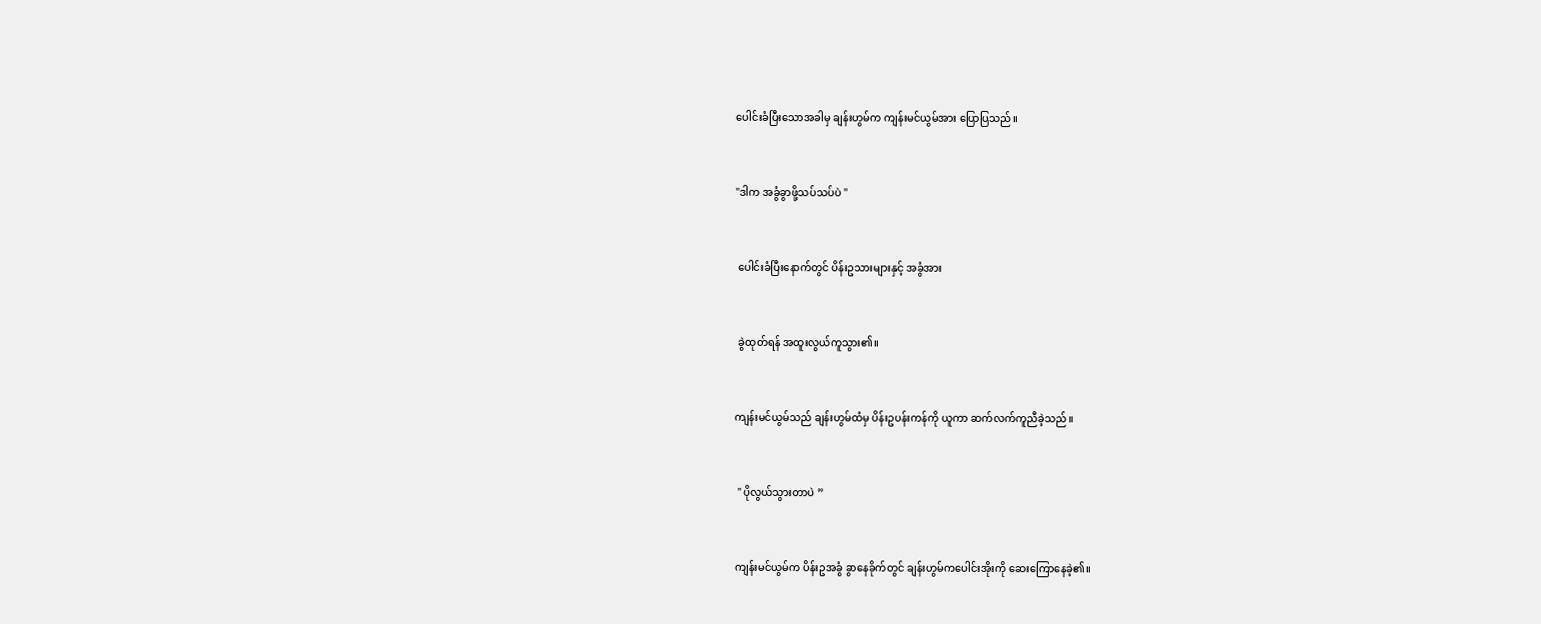ပေါင်းခံပြီးသောအခါမှ ချန်းဟွမ်က ကျန်းမင်ယွမ်အား ပြောပြသည်။


"ဒါက အခွံခွာဖို့သပ်သပ်ပဲ "


 ပေါင်းခံပြီးနောက်တွင် ပိန်းဥသားများနှင့် အခွံအား


 ခွဲထုတ်ရန် အထူးလွယ်ကူသွား၏။


ကျန်းမင်ယွမ်သည် ချန်းဟွမ်ထံမှ ပိန်းဥပန်းကန်ကို ယူကာ ဆက်လက်ကူညီခဲ့သည်။


 " ပိုလွယ်သွားတာပဲ ”


ကျန်းမင်ယွမ်က ပိန်းဥအခွံ ခွာနေခိုက်တွင် ချန်းဟွမ်ကပေါင်းအိုးကို ဆေးကြောနေခဲ့၏။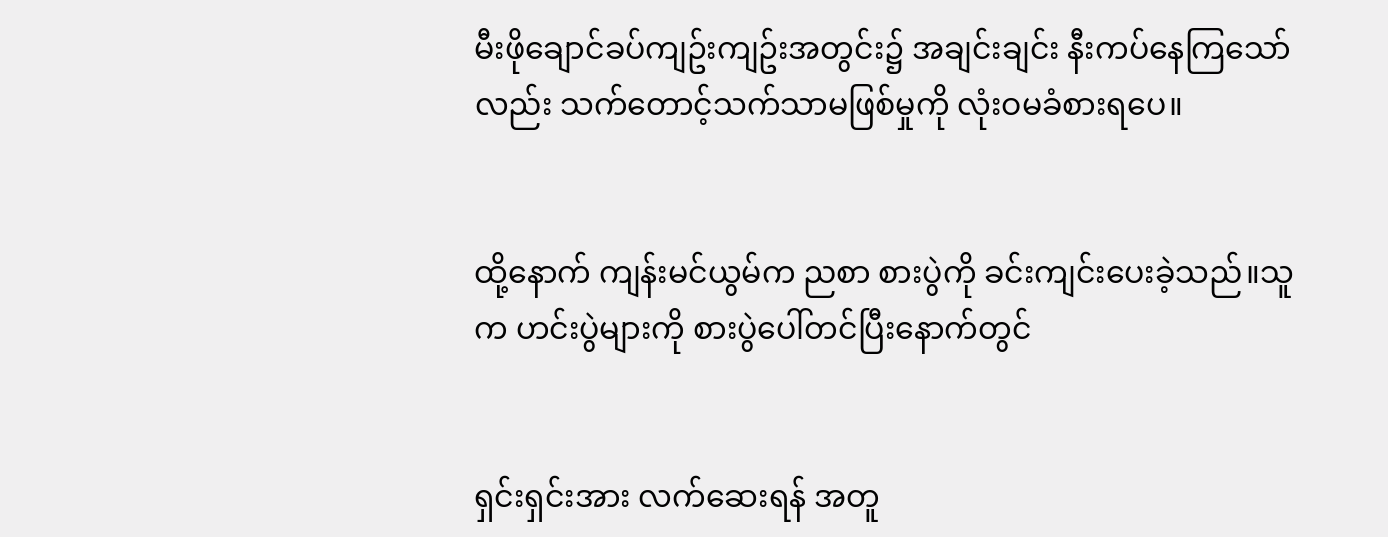မီးဖိုချောင်ခပ်ကျဥ်းကျဥ်းအတွင်း၌ အချင်းချင်း နီးကပ်နေကြသော်လည်း သက်တောင့်သက်သာမဖြစ်မှုကို လုံးဝမခံစားရပေ။


ထို့နောက် ကျန်းမင်ယွမ်က ညစာ စားပွဲကို ခင်းကျင်းပေးခဲ့သည်။သူက ဟင်းပွဲများကို စားပွဲပေါ်တင်ပြီးနောက်တွင်


ရှင်းရှင်းအား လက်ဆေးရန် အတူ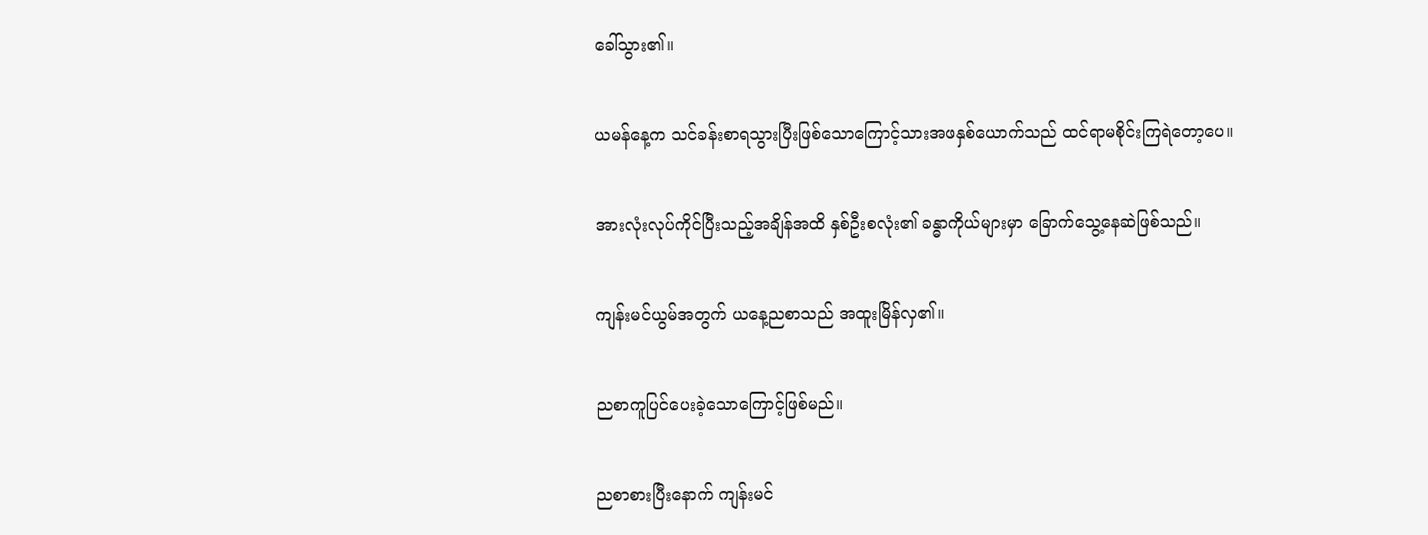ခေါ်သွား၏။


ယမန်နေ့က သင်ခန်းစာရသွားပြီးဖြစ်သောကြောင့်သားအဖနှစ်ယောက်သည် ထင်ရာမစိုင်းကြရဲတော့ပေ။


အားလုံးလုပ်ကိုင်ပြီးသည့်အချိန်အထိ နှစ်ဦးစလုံး၏ ခန္ဓာကိုယ်များမှာ ခြောက်သွေ့နေဆဲဖြစ်သည်။


ကျန်းမင်ယွမ်အတွက် ယနေ့ညစာသည် အထူးမြိန်လှ၏။


ညစာကူပြင်ပေးခဲ့သောကြောင့်ဖြစ်မည်။


ညစာစားပြီးနောက် ကျန်းမင်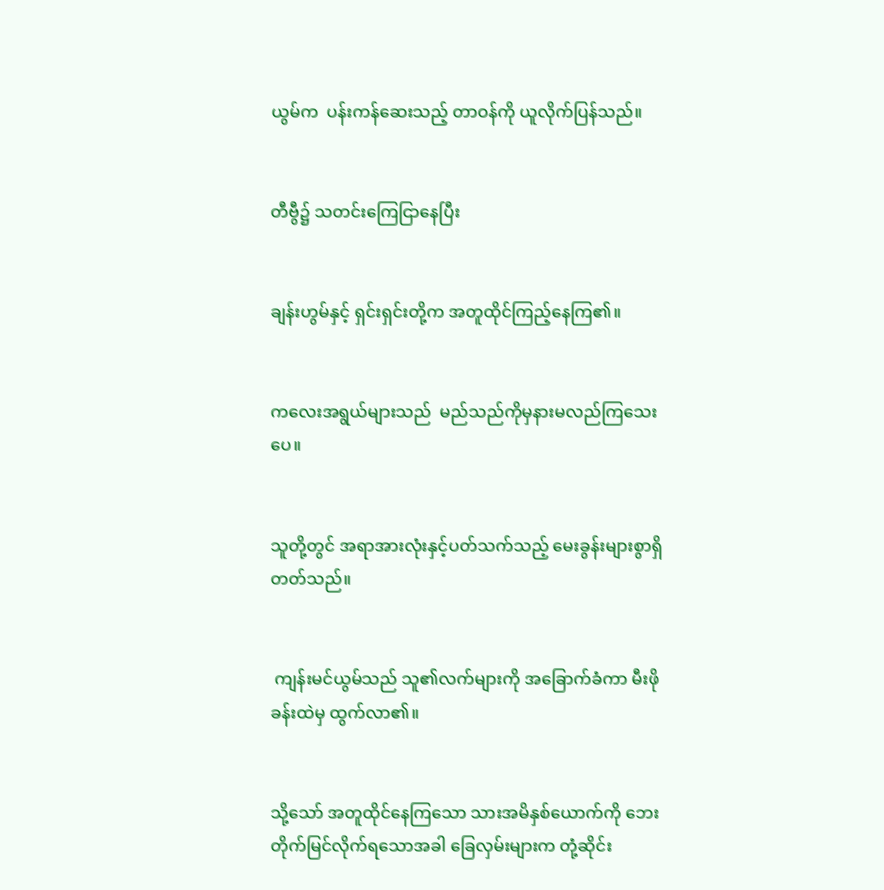ယွမ်က  ပန်းကန်ဆေးသည့် တာဝန်ကို ယူလိုက်ပြန်သည်။


တီဗွီ၌ သတင်းကြေငြာနေပြီး


ချန်းဟွမ်နှင့် ရှင်းရှင်းတို့က အတူထိုင်ကြည့်နေကြ၏။


ကလေးအရွယ်များသည်  မည်သည်ကိုမှနားမလည်‌ကြသေးပေ။


သူတို့တွင် အရာအားလုံးနှင့်ပတ်သက်သည့် မေးခွန်းများစွာရှိတတ်သည်။


 ကျန်းမင်ယွမ်သည် သူ၏လက်များကို အခြောက်ခံကာ မီးဖိုခန်းထဲမှ ထွက်လာ၏။


သို့သော် အတူထိုင်နေကြသော သားအမိနှစ်ယောက်ကို ဘေးတိုက်မြင်လိုက်ရသောအခါ ခြေလှမ်းများက တုံ့ဆိုင်း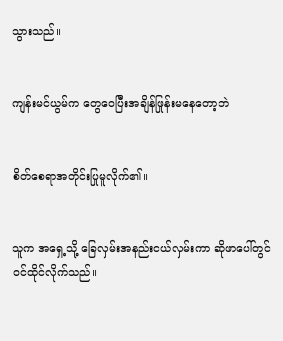သွားသည်။


ကျန်းမင်ယွမ်က တွေဝေပြီးအချိန်ဖြုန်းမနေတော့ဘဲ


စိတ်စေရာအတိုင်းပြုမူလိုက်၏။


သူက အရှေ့သို့ ခြေလှမ်းအနည်းငယ်လှမ်းကာ ဆိုဖာပေါ်တွင် ဝင်ထိုင်လိုက်သည်။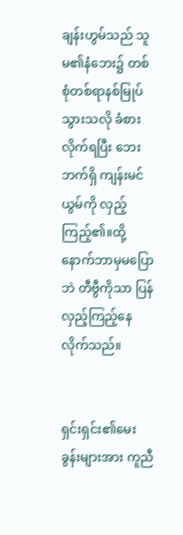ချန်းဟွမ်သည် သူမ၏နံဘေး၌ တစ်စုံတစ်ရာနစ်မြုပ်သွားသလို ခံစားလိုက်ရပြီး ဘေးဘက်ရှိ ကျန်းမင်ယွမ်ကို လှည့်ကြည့်၏။ထို့နောက်ဘာမှမပြောဘဲ တီ‌ဗွီကိုသာ ပြန်လှည့်ကြည့်နေလိုက်သည်။


ရှင်းရှင်း၏မေးခွန်းများအား ကူညီ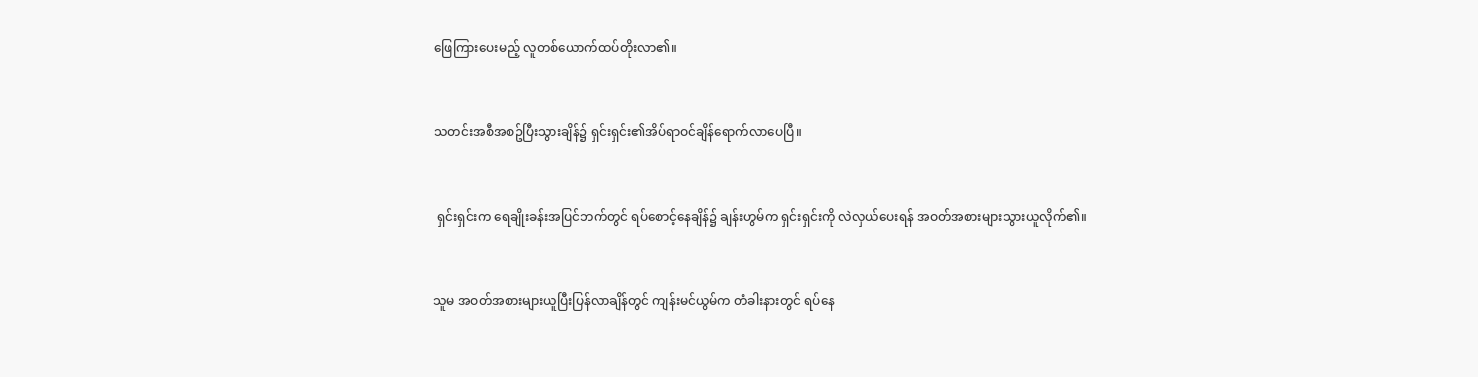ဖြေကြားပေးမည့် လူတစ်ယောက်ထပ်တိုးလာ၏။


သတင်းအစီအစဥ်ပြီးသွားချိန်၌ ရှင်းရှင်း၏အိပ်ရာဝင်ချိန်ရောက်လာပေပြီ။


 ရှင်းရှင်းက ရေချိုးခန်းအပြင်ဘက်တွင် ရပ်စောင့်နေချိန်၌ ချန်းဟွမ်က ရှင်းရှင်းကို လဲလှယ်ပေးရန် အဝတ်အစားများသွားယူလိုက်၏။


သူမ အဝတ်အစားများယူပြီးပြန်လာချိန်တွင် ကျန်းမင်ယွမ်က တံခါးနားတွင် ရပ်နေ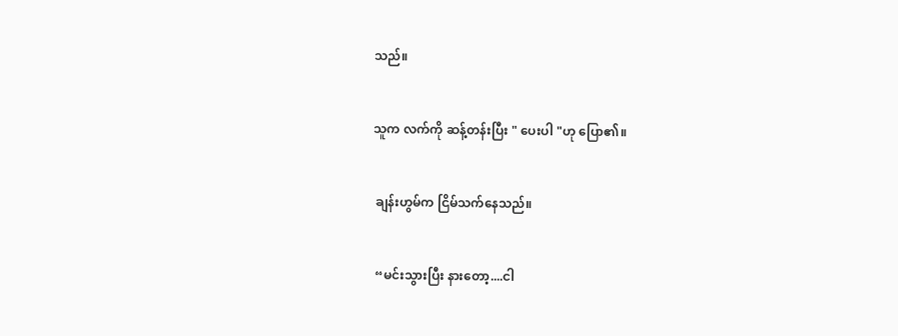သည်။


သူက လက်ကို ဆန့်တန်းပြီး " ပေးပါ "ဟု ပြော၏။


 ချန်းဟွမ်က ငြိမ်သက်နေသည်။


 “မင်းသွားပြီး နားတော့....ငါ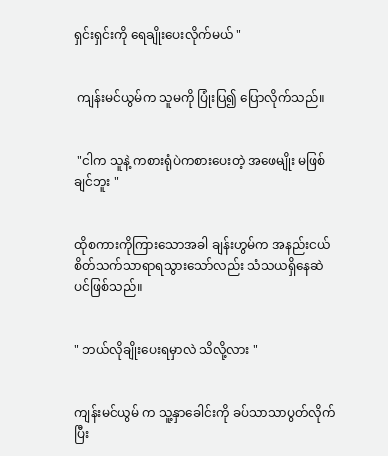ရှင်းရှင်းကို ရေချိုးပေးလိုက်မယ် "


 ကျန်းမင်ယွမ်က သူမကို ပြုံးပြ၍ ပြောလိုက်သည်။


 "ငါက သူနဲ့ ကစားရုံပဲကစားပေးတဲ့ အဖေမျိုး မဖြစ်ချင်ဘူး "


ထိုစကားကိုကြားသောအခါ ချန်းဟွမ်က အနည်းငယ် စိတ်သက်သာရာရသွားသော်လည်း သံသယရှိနေဆဲပင်ဖြစ်သည်။


" ဘယ်လိုချိုးပေးရမှာလဲ သိလို့လား "


ကျန်းမင်ယွမ် က သူ့နှာခေါင်းကို ခပ်သာသာပွတ်လိုက်ပြီး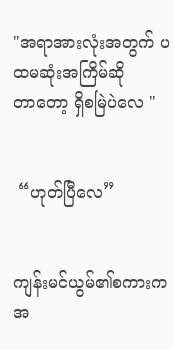"အရာအားလုံးအတွက် ပထမဆုံးအကြိမ်ဆိုတာ‌တော့ ရှိစမြဲပဲလေ "


 “ဟုတ်ပြီ‌လေ”


ကျန်းမင်ယွမ်၏စကားက အ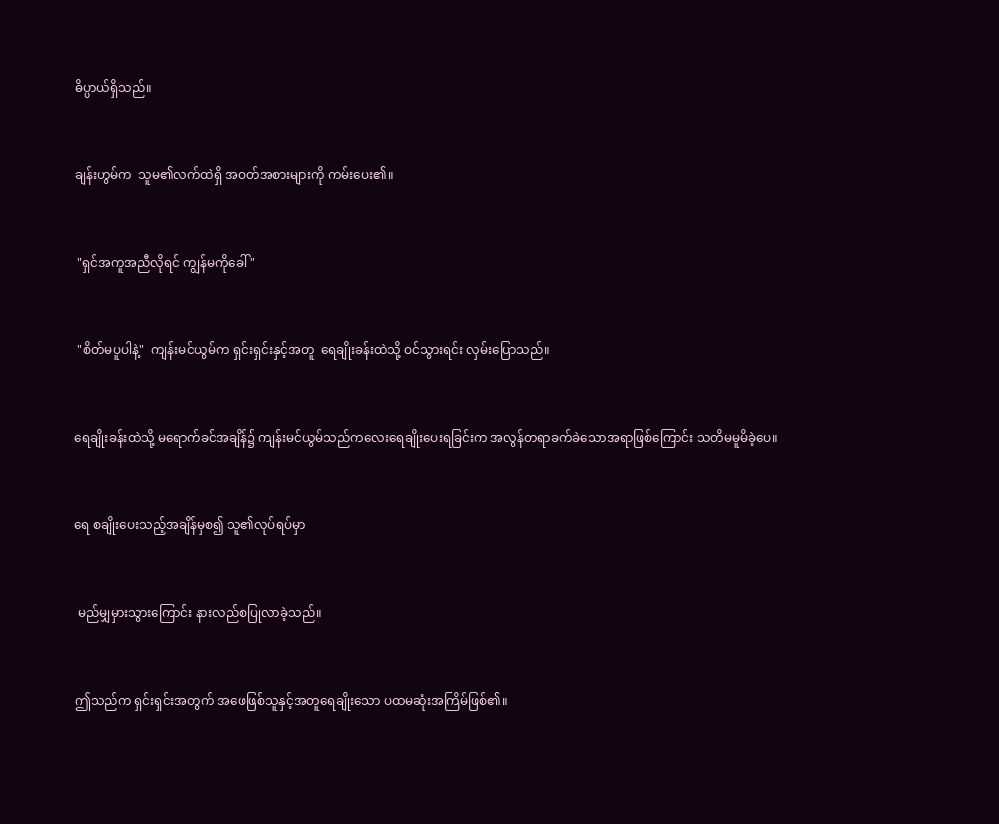ဓိပ္ပာယ်ရှိသည်။


ချန်းဟွမ်က  သူမ၏လက်ထဲရှိ အဝတ်အစားများကို ကမ်းပေး၏။


 "ရှင်အကူအညီလိုရင် ကျွန်မကိုခေါ် "


 "စိတ်မပူပါနဲ့"  ကျန်းမင်ယွမ်က ရှင်းရှင်းနှင့်အတူ  ရေချိုးခန်းထဲသို့ ဝင်သွားရင်း လှမ်းပြောသည်။


ရေချိုးခန်းထဲသို့ မရောက်ခင်အချိန်၌ ကျန်းမင်ယွမ်သည်ကလေးရေချိုး‌ပေးရခြင်းက အလွန်တရာခက်ခဲသောအရာဖြစ်ကြောင်း သတိမမူမိခဲ့ပေ။


ရေ စချိုးပေးသည့်အချိန်မှစ၍ သူ၏လုပ်ရပ်မှာ


 မည်မျှမှားသွားကြောင်း နားလည်စပြုလာခဲ့သည်။


ဤသည်က ရှင်းရှင်းအတွက် အဖေဖြစ်သူနှင့်အတူရေချိုး‌သော ပထမဆုံးအကြိမ်ဖြစ်၏။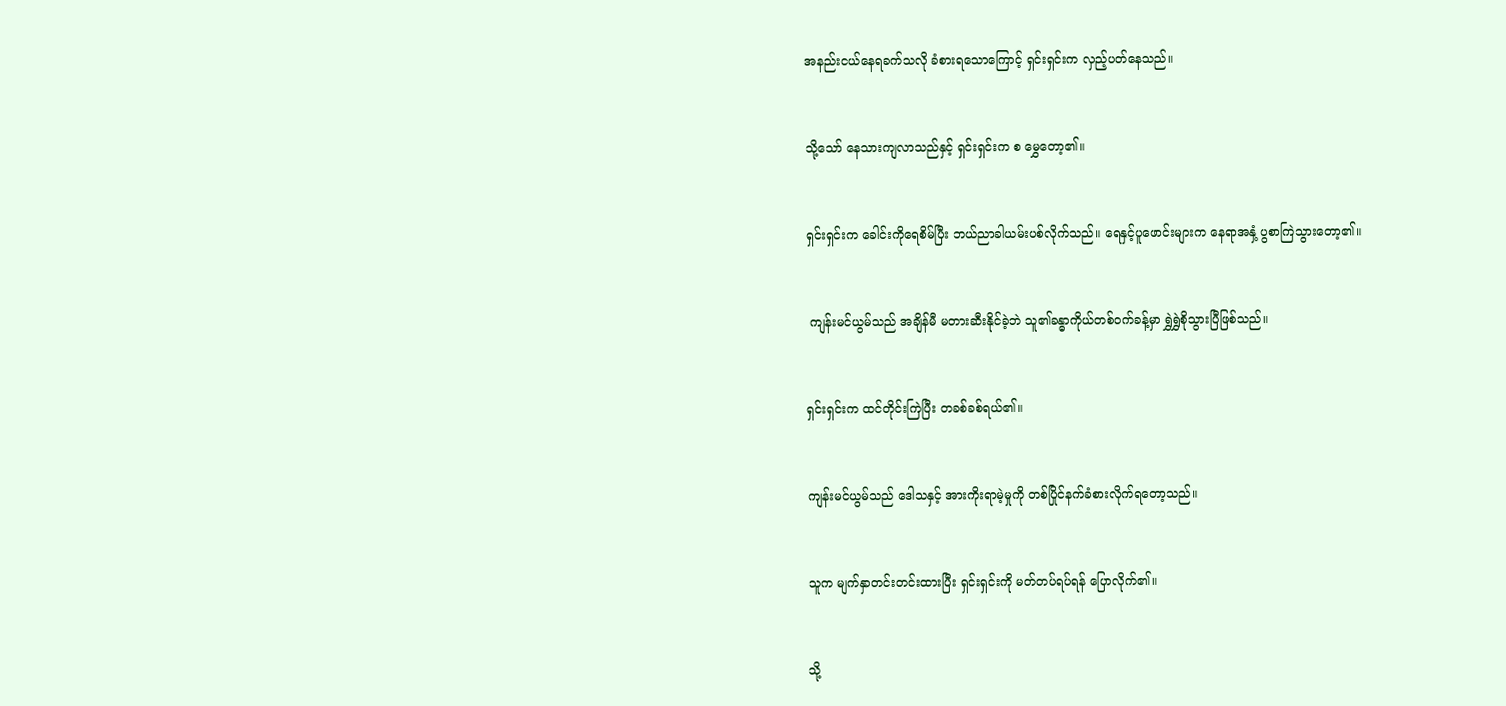အနည်းငယ်နေရခက်သလို ခံစားရသောကြောင့် ရှင်းရှင်းက လှည့်ပတ်နေသည်။


သို့သော် နေသားကျလာသည်နှင့် ရှင်းရှင်းက စ မွှေတော့၏။


ရှင်းရှင်းက ခေါင်းကိုရေစိမ်ပြီး ဘယ်ညာခါယမ်းပစ်လိုက်သည်။ ရေနှင့်ပူဖောင်းများက နေရာအနှံ့ ပွစာကြဲသွားတော့၏။


 ကျန်းမင်ယွမ်သည် အချိန်မီ မတားဆီးနိုင်ခဲ့ဘဲ သူ၏ခန္ဓာကိုယ်တစ်ဝက်ခန့်မှာ ရွှဲရွှဲစိုသွားပြီဖြစ်သည်။


ရှင်းရှင်းက ထင်တိုင်းကြဲပြီး တခစ်ခစ်ရယ်၏။


ကျန်းမင်ယွမ်သည် ဒေါသနှင့် အားကိုးရာမဲ့မှုကို တစ်ပြိုင်နက်ခံစားလိုက်ရတော့သည်။


သူက မျက်နှာတင်းတင်းထားပြီး ရှင်းရှင်းကို မတ်တပ်ရပ်ရန် ပြောလိုက်၏။


သို့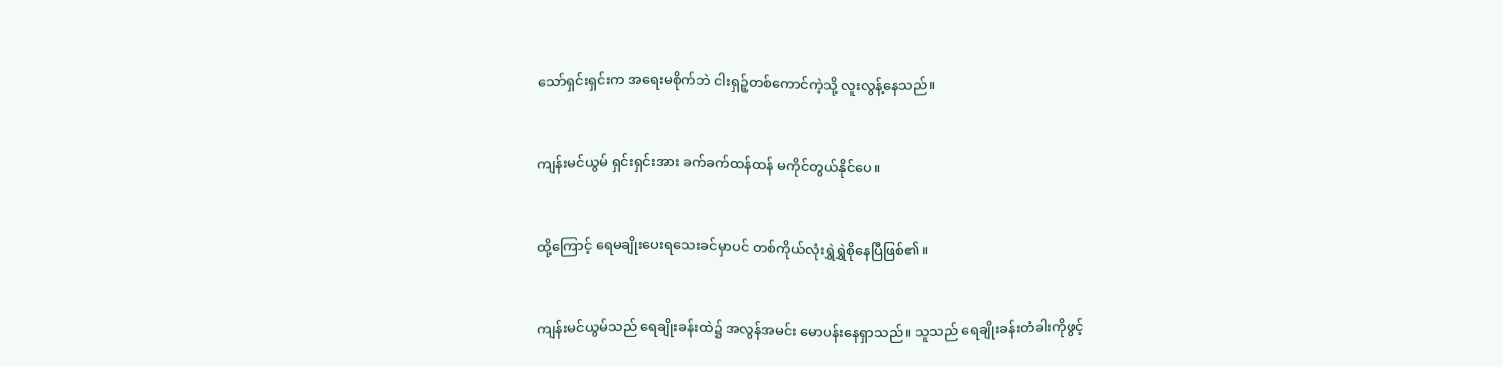သော်ရှင်းရှင်းက အရေးမစိုက်ဘဲ ငါးရှဉ့်တစ်ကောင်ကဲ့သို့ လူးလွန့်နေသည်။


ကျန်းမင်ယွမ် ရှင်းရှင်းအား ခက်ခက်ထန်ထန် မကိုင်တွယ်နိုင်ပေ။


ထို့ကြောင့် ရေမချိုးပေးရသေးခင်မှာပင် တစ်ကိုယ်လုံးရွှဲရွှဲစိုနေပြီဖြစ်၏။


ကျန်းမင်ယွမ်သည် ရေချိုးခန်းထဲ၌ အလွန်အမင်း မောပန်းနေရှာသည်။ သူသည် ရေချိုးခန်းတံခါးကိုဖွင့်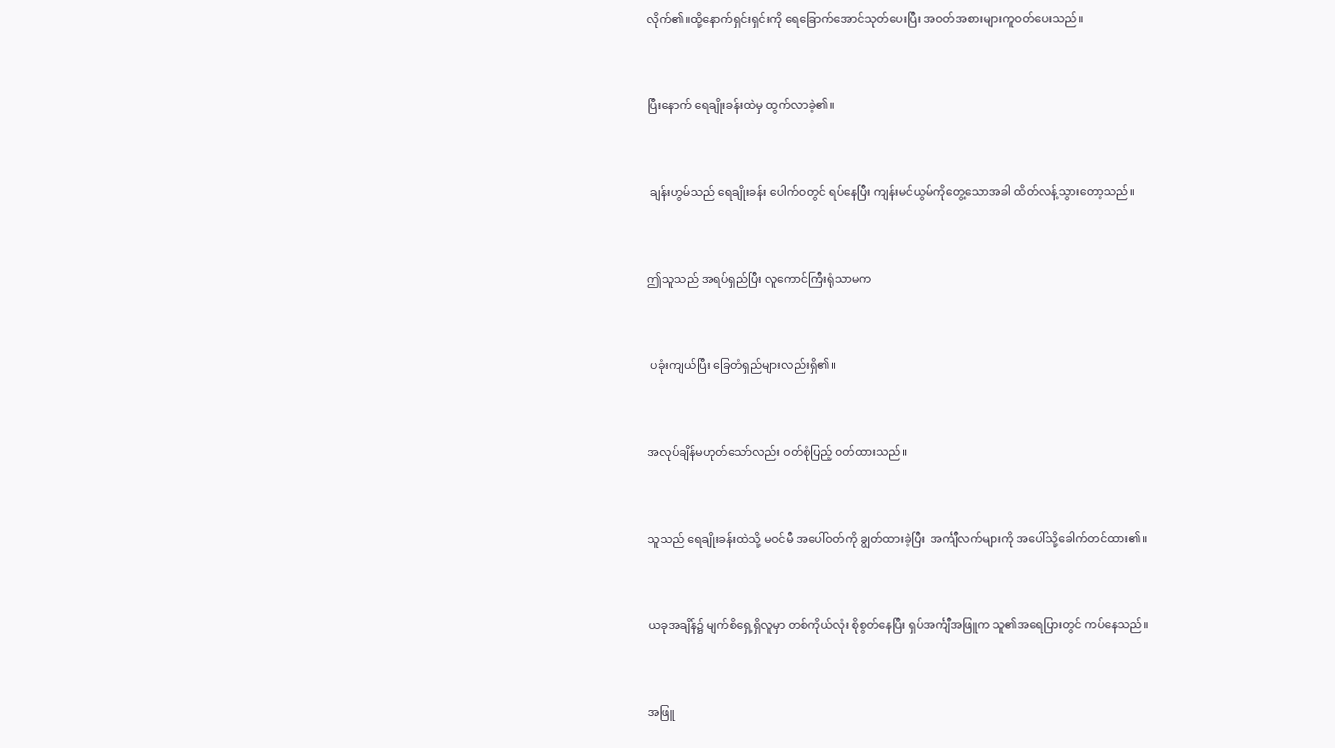လိုက်၏။ထို့နောက်ရှင်းရှင်းကို ရေခြောက်အောင်သုတ်ပေးပြီး အဝတ်အစားများကူဝတ်ပေးသည်။


ပြီးနောက် ရေချိုးခန်းထဲမှ ထွက်လာခဲ့၏။


 ချန်းဟွမ်သည် ရေချိုးခန်း ပေါက်ဝတွင် ရပ်နေပြီး ကျန်းမင်ယွမ်ကိုတွေ့သောအခါ ထိတ်လန့်သွားတော့သည်။


ဤသူသည် အရပ်ရှည်ပြီး လူကောင်ကြီးရုံသာမက


 ပခုံးကျယ်ပြီး ခြေတံရှည်များလည်းရှိ၏။


အလုပ်ချိန်မဟုတ်သော်လည်း ဝတ်စုံပြည့် ၀တ်ထားသည်။


သူသည် ရေချိုးခန်းထဲသို့ မဝင်မီ အပေါ်ဝတ်ကို ချွတ်ထားခဲ့ပြီး  အင်္ကျီလက်များကို အပေါ်သို့ခေါက်တင်ထား၏။


ယခုအချိန်၌ မျက်စိရှေ့ရှိလူမှာ တစ်ကိုယ်လုံး စိုစွတ်နေပြီး ရှပ်အင်္ကျီအဖြူက သူ၏အရေပြားတွင် ကပ်နေသည်။


အဖြူ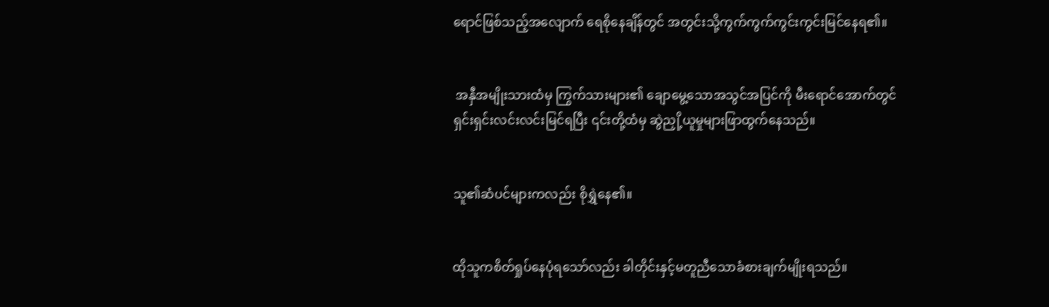ရောင်ဖြစ်သည့်အလျောက် ရေစိုနေချိန်တွင် အတွင်းသို့ကွက်ကွက်ကွင်းကွင်းမြင်နေရ၏။


 အနှီအမျိုးသားထံမှ ကြွက်သားများ၏ ချောမွေ့သောအသွင်အပြင်ကို မီးရောင်အောက်တွင် ရှင်းရှင်းလင်းလင်းမြင်ရပြီး ၎င်းတို့ထံမှ ဆွဲညှို့ယူမှုများဖြာထွက်နေသည်။


သူ၏ဆံပင်များကလည်း စိုရွှဲနေ၏။


ထိုသူကစိတ်ရှုပ်နေပုံရသော်လည်း ခါတိုင်းနှင့်မတူညီသောခံစားချက်မျိုးရသည်။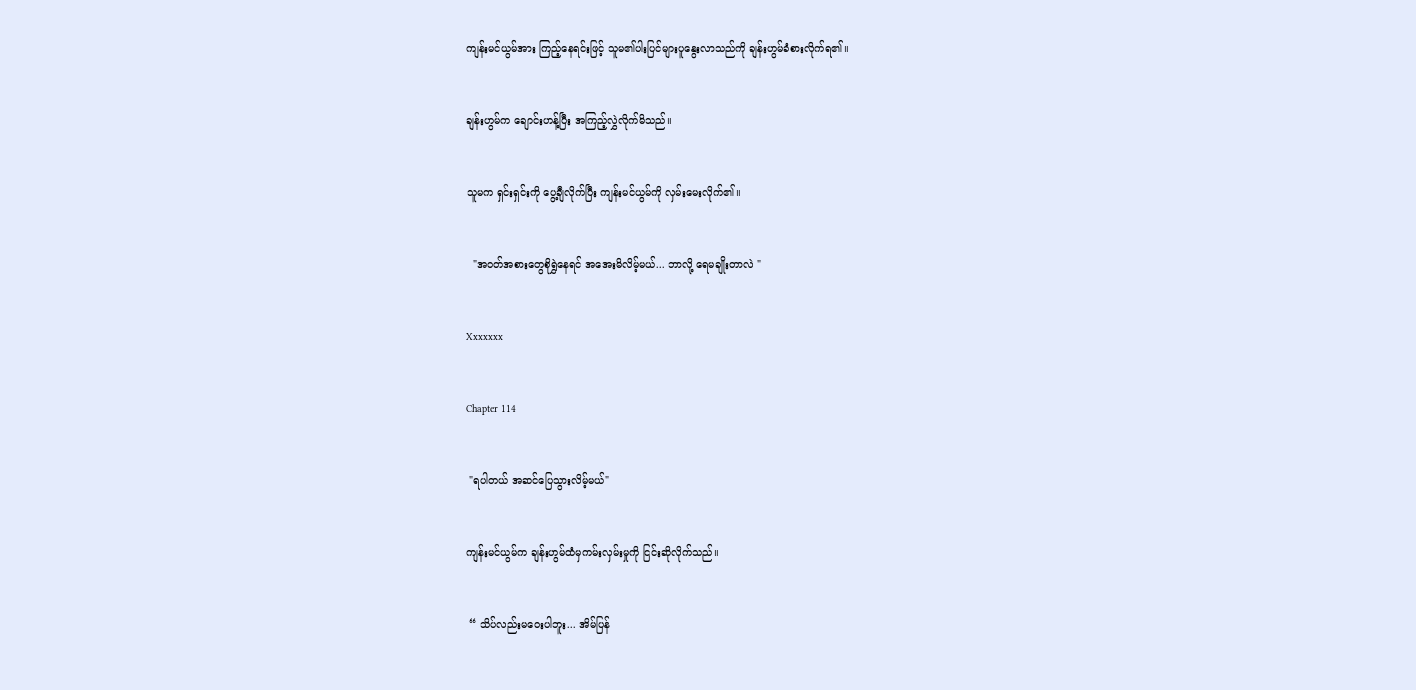ကျန်းမင်ယွမ်အား ကြည့်နေရင်းဖြင့် သူမ၏ပါးပြင်များပူနွေးလာသည်ကို ချန်းဟွမ်ခံစားလိုက်ရ၏။


ချန်းဟွမ်က ချောင်းဟန့်ပြီး အကြည့်လွှဲလိုက်မိသည်။


သူမက ရှင်းရှင်းကို ပွေ့ချီလိုက်ပြီး ကျန်းမင်ယွမ်ကို လှမ်းမေးလိုက်၏။


  "အဝတ်အစားတွေစိုရွှဲနေရင် အအေးမိလိမ့်မယ်... ဘာလို့ ရေမချိုးတာလဲ "


Xxxxxxx


Chapter 114


 "ရပါတယ် အဆင်ပြေသွားလိမ့်မယ်"


ကျန်းမင်ယွမ်က ချန်းဟွမ်ထံမှကမ်းလှမ်းမှုကို ငြင်းဆိုလိုက်သည်။


 “ သိပ်လည်းမဝေးပါဘူး... အိမ်ပြန်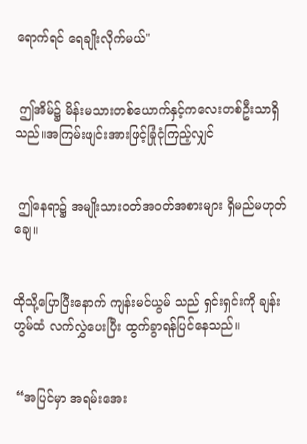ရောက်ရင် ရေချိုးလိုက်မယ်"


 ဤအိမ်၌ မိန်းမသားတစ်ယောက်နှင့်ကလေးတစ်ဦးသာရှိသည်။အကြမ်းဖျင်းအားဖြင့်ခြုံငုံကြည့်လျှင်


 ဤနေရာ၌ အမျိုးသားဝတ်အဝတ်အစားများ ရှိမည်မဟုတ်ချေ။


ထိုသို့ပြောပြီးနောက် ကျန်းမင်ယွမ် သည် ရှင်းရှင်းကို ချန်းဟွမ်ထံ လက်လွှဲပေးပြီး ထွက်ခွာရန်ပြင်နေသည်။


 “အပြင်မှာ အရမ်းအေး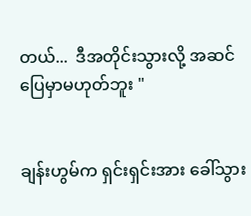တယ်...  ဒီအတိုင်းသွားလို့ အဆင် ပြေမှာမဟုတ်ဘူး "


ချန်းဟွမ်က ရှင်းရှင်းအား ခေါ်သွား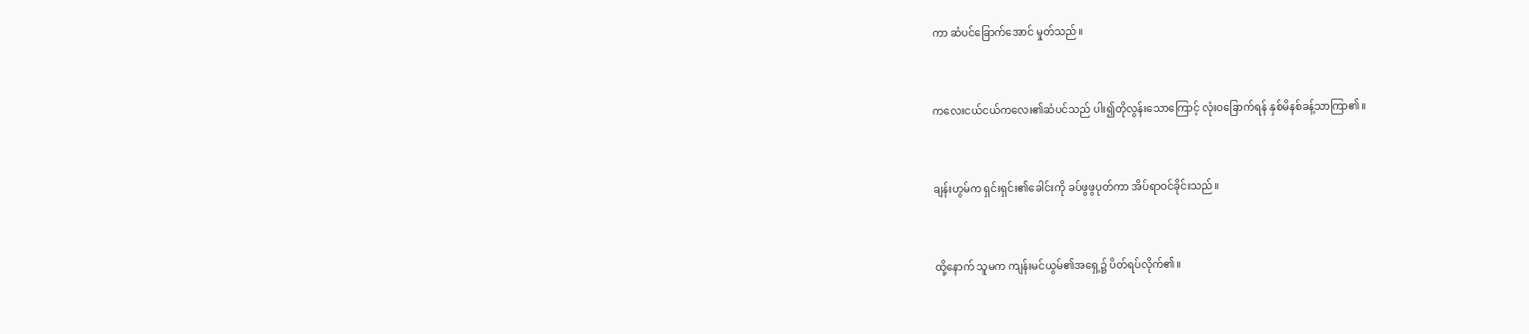ကာ ဆံပင်ခြောက်အောင် မှုတ်သည်။


ကလေးငယ်ငယ်ကလေး၏ဆံပင်သည် ပါး၍တိုလွန်းသောကြောင့် လုံးဝခြောက်ရန် နှစ်မိနစ်ခန့်သာကြာ၏။


ချန်းဟွမ်က ရှင်းရှင်း၏ခေါင်းကို ခပ်ဖွဖွပုတ်ကာ အိပ်ရာဝင်ခိုင်းသည်။


ထို့နောက် သူမက ကျန်းမင်ယွမ်၏အရှေ့၌ ပိတ်ရပ်လိုက်၏။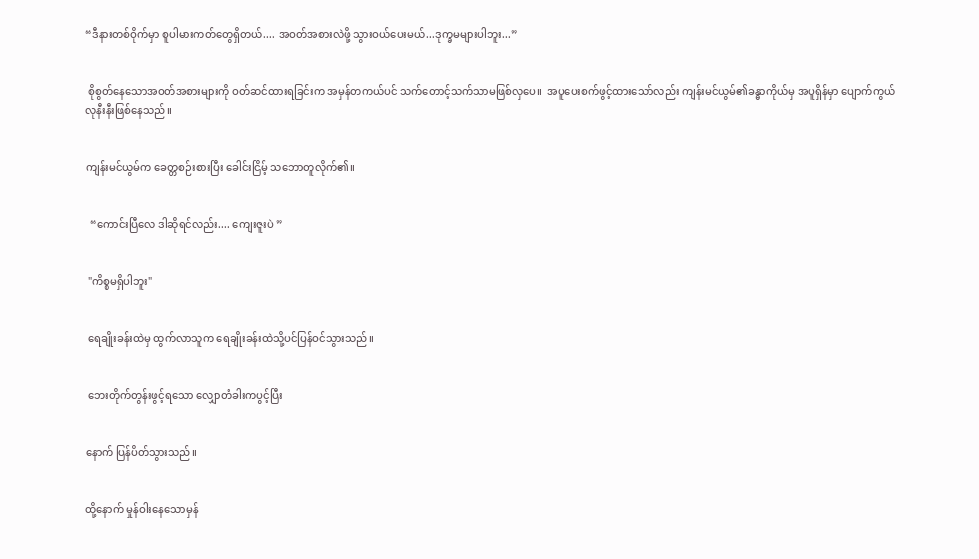“ဒီနားတစ်ဝိုက်မှာ စူပါမားကတ်တွေရှိတယ်.... အဝတ်အစားလဲဖို့ သွားဝယ်ပေးမယ်...ဒုက္ခမများပါဘူး...”


 စိုစွတ်နေသောအဝတ်အစားများကို ဝတ်ဆင်ထားရခြင်းက အမှန်တကယ်ပင် သက်တောင့်သက်သာမဖြစ်လှပေ။  အပူပေးစက်ဖွင့်ထားသော်လည်း ကျန်းမင်ယွမ်၏ခန္ဓာကိုယ်မှ အပူရှိန်မှာ ပျောက်ကွယ်လုနီးနီးဖြစ်‌နေသည်။


ကျန်းမင်ယွမ်က ခေတ္တစဉ်းစားပြီး ခေါင်းငြိမ့် သဘောတူလိုက်၏။


  “ကောင်းပြီလေ ဒါဆိုရင်လည်း.... ကျေးဇူးပဲ ”


 "ကိစ္စမရှိပါဘူး"


 ရေချိုးခန်းထဲမှ ထွက်လာသူက ရေချိုးခန်းထဲသို့ပင်ပြန်ဝင်သွားသည်။


 ဘေးတိုက်တွန်းဖွင့်ရသော လျှောတံခါးကပွင့်ပြီး


နောက် ပြန်ပိတ်သွားသည်။


ထို့နောက် မှုန်ဝါးနေသောမှန်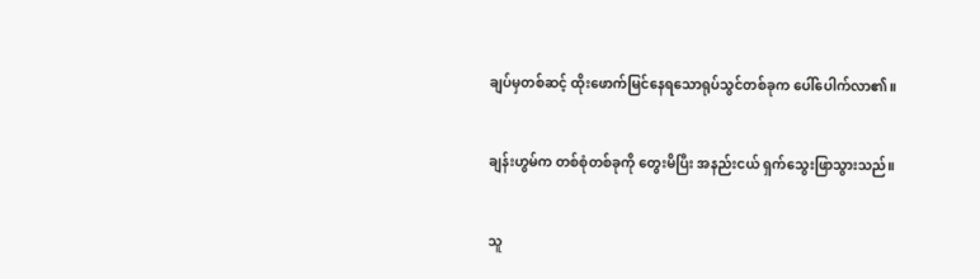ချပ်မှတစ်ဆင့် ထိုးဖောက်မြင်နေရသောရုပ်သွင်တစ်ခုက ပေါ်ပေါက်လာ၏။


ချန်းဟွမ်က တစ်စုံတစ်ခုကို တွေးမိပြီး အနည်းငယ် ရှက်‌သွေးဖြာသွားသည်။


သူ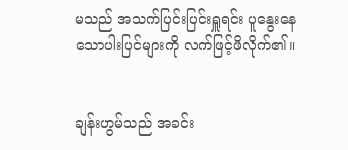မသည် အသက်ပြင်းပြင်းရှူရင်း ပူနွေး‌နေသောပါးပြင်များကို လက်ဖြင့်ဖိလိုက်၏။


ချန်းဟွမ်သည် အခင်း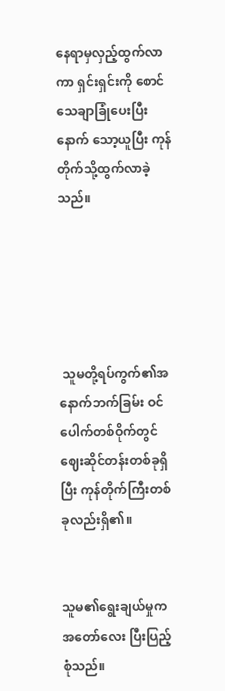နေရာမှလှည့်ထွက်လာကာ ရှင်းရှင်းကို စောင်သေချာခြုံပေးပြီးနောက် သော့ယူပြီး ကုန်တိုက်သို့ထွက်လာခဲ့သည်။





 သူမတို့ရပ်ကွက်၏အနောက်ဘက်ခြမ်း ဝင်ပေါက်တစ်ဝိုက်တွင် ဈေးဆိုင်တန်းတစ်ခုရှိပြီး ကုန်တိုက်ကြီးတစ်ခုလည်းရှိ၏။


သူမ၏ရွေးချယ်မှုက အတော်လေး ပြီးပြည့်စုံသည်။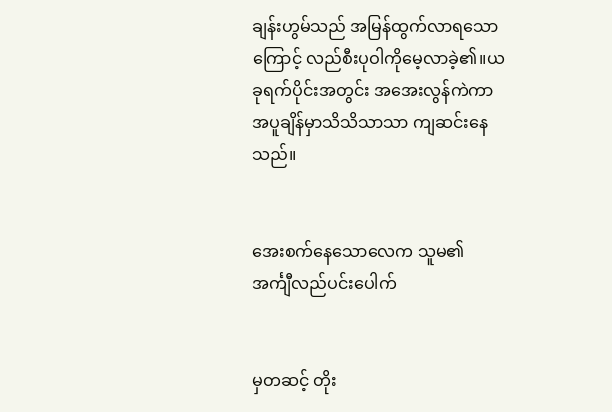ချန်းဟွမ်သည် အမြန်ထွက်လာရသောကြောင့် လည်စီးပုဝါကိုမေ့လာခဲ့၏။ယခုရက်ပိုင်းအတွင်း အအေးလွန်ကဲကာ အပူချိန်မှာသိသိသာသာ ကျဆင်းနေသည်။


အေးစက်နေသောလေက သူမ၏ အင်္ကျီလည်ပင်း‌ပေါက်


မှတဆင့် တိုး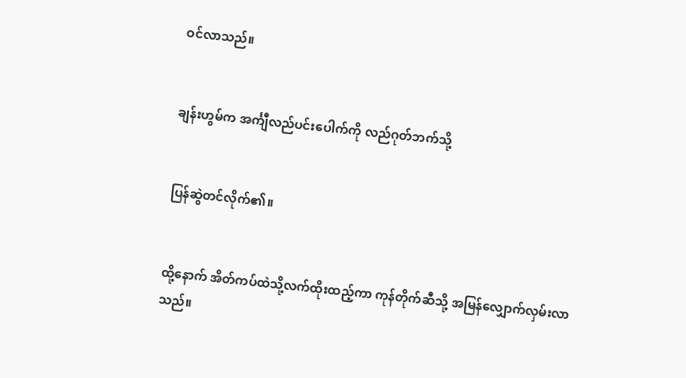ဝင်လာသည်။


ချန်းဟွမ်က အင်္ကျီလည်ပင်းပေါက်ကို လည်ဂုတ်ဘက်သို့


ပြန်ဆွဲတင်လိုက်၏။


ထို့နောက် အိတ်ကပ်ထဲသို့လက်ထိုးထည့်ကာ ကုန်တိုက်ဆီသို့ အမြန်လျှောက်လှမ်းလာသည်။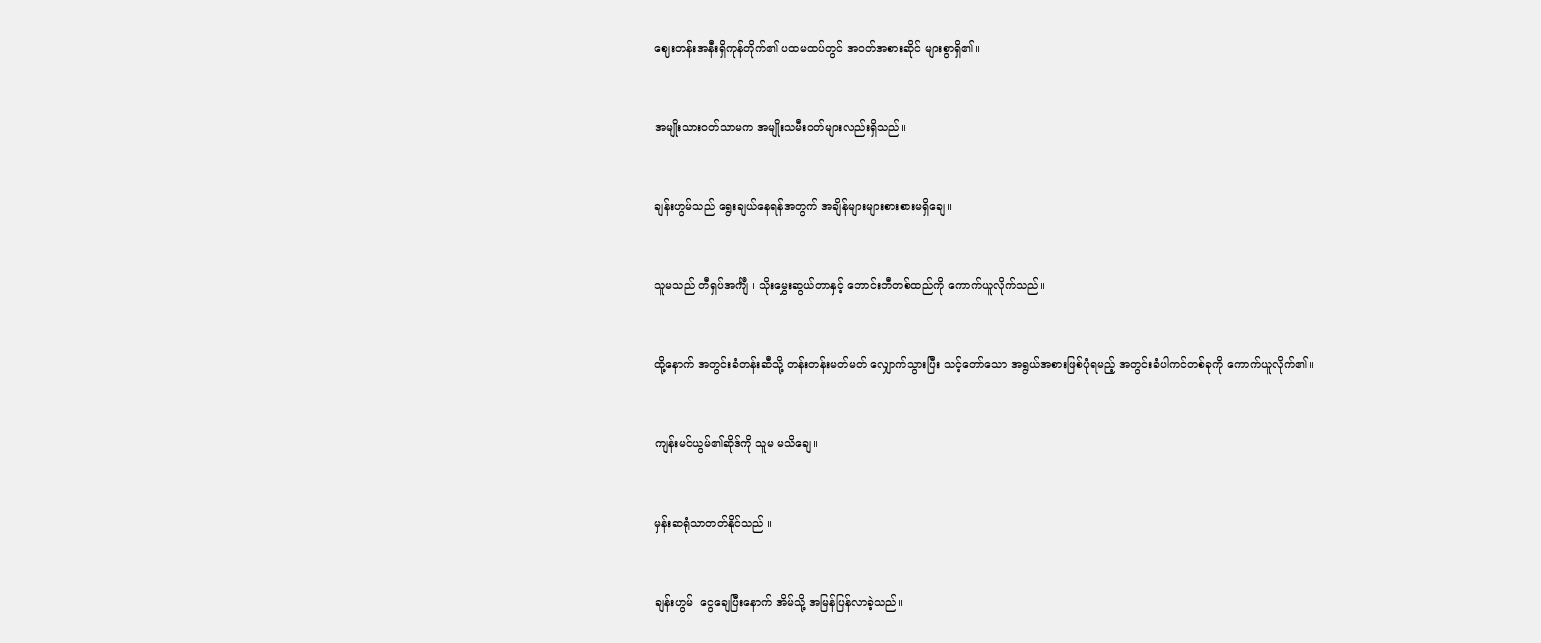ဈေးတန်းအနီးရှိကုန်တိုက်၏ ပထမထပ်တွင် အဝတ်အစားဆိုင် များစွာရှိ၏။


အမျိုးသားဝတ်သာမက အမျိုးသမီးဝတ်များလည်းရှိသည်။


ချန်းဟွမ်သည် ရွေးချယ်နေရန်အတွက် အချိန်များများစားစားမရှိချေ။


သူမသည် တီရှပ်အင်္ကျီ ၊ သိုးမွှေးဆွယ်တာနှင့် ဘောင်းဘီတစ်ထည်ကို ကောက်ယူလိုက်သည်။


ထို့နောက် အတွင်းခံတန်းဆီသို့ တန်းတန်းမတ်မတ် လျှောက်သွားပြီး သင့်တော်သော အရွယ်အစားဖြစ်ပုံရမည့် အတွင်းခံပါကင်တစ်ခုကို ကောက်ယူလိုက်၏။


ကျန်းမင်ယွမ်၏ဆိုဒ်ကို သူမ မသိ‌ချေ။


မှန်းဆရုံသာတတ်နိုင်သည် ။


ချန်းဟွမ်  ငွေချေပြီးနောက် အိမ်သို့ အမြန်ပြန်လာခဲ့သည်။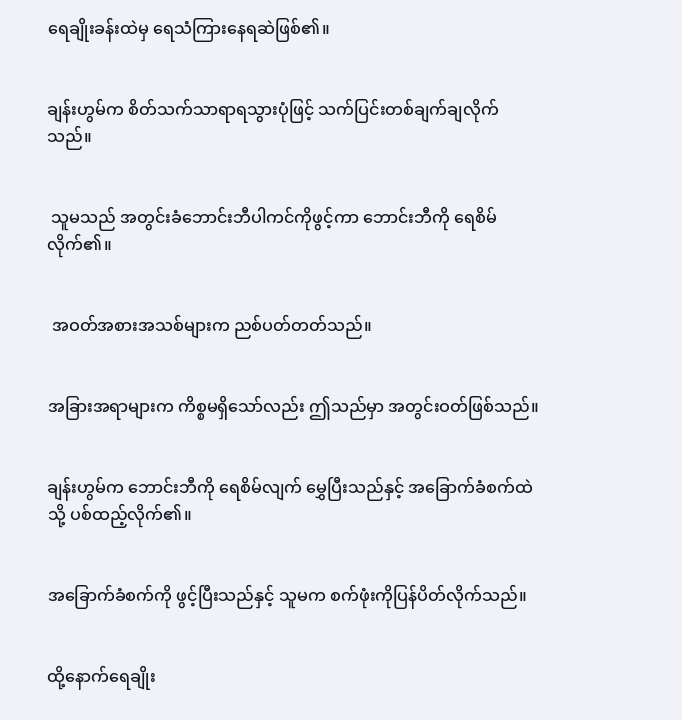ရေချိုးခန်းထဲမှ ရေသံကြားနေရဆဲဖြစ်၏။


ချန်းဟွမ်က စိတ်သက်သာရာရသွားပုံဖြင့် သက်ပြင်းတစ်ချက်ချလိုက်သည်။


 သူမသည် အတွင်းခံဘောင်းဘီပါကင်ကိုဖွင့်ကာ ဘောင်းဘီကို ရေစိမ်လိုက်၏။


 အဝတ်အစားအသစ်များက ညစ်ပတ်တတ်သည်။


အခြားအရာများက ကိစ္စမရှိသော်လည်း ဤသည်မှာ အတွင်းဝတ်ဖြစ်သည်။


ချန်းဟွမ်က ဘောင်းဘီကို ရေစိမ်လျက် မွှေပြီးသည်နှင့် အခြောက်ခံစက်ထဲသို့ ပစ်ထည့်လိုက်၏။


အခြောက်ခံစက်ကို ဖွင့်ပြီးသည်နှင့် သူမက စက်ဖုံးကိုပြန်ပိတ်လိုက်သည်။


ထို့နောက်ရေချိုး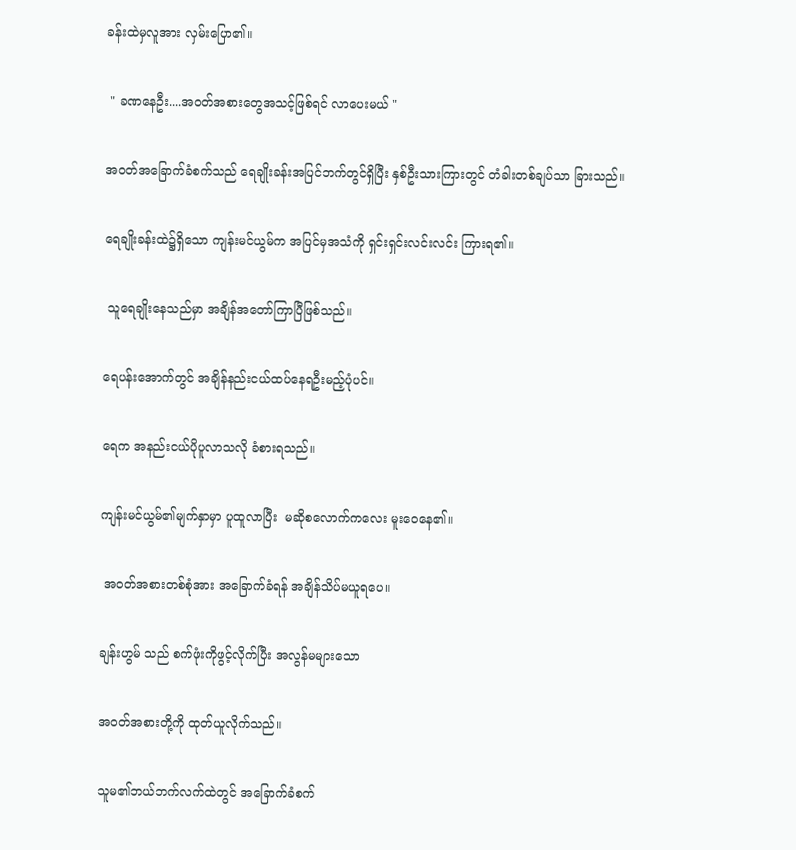ခန်းထဲမှလူအား လှမ်းပြော၏။


 " ခဏနေဦး....အဝတ်အစားတွေအသင့်ဖြစ်ရင် လာပေးမယ် "


အဝတ်အခြောက်ခံစက်သည် ရေချိုးခန်းအပြင်ဘက်တွင်ရှိပြီး နှစ်ဦးသားကြားတွင် တံခါးတစ်ချပ်သာ ခြားသည်။


ရေချိုးခန်းထဲ၌ရှိသော ကျန်းမင်ယွမ်က အပြင်မှအသံကို ရှင်းရှင်းလင်းလင်း ကြားရ၏။


 သူရေချိုးနေသည်မှာ အချိန်အတော်ကြာပြီဖြစ်သည်။


ရေပန်းအောက်တွင် အချိန်နည်းငယ်ထပ်နေရဦးမည့်ပုံပင်။


ရေက အနည်းငယ်ပိုပူလာသလို ခံစားရသည်။


ကျန်းမင်ယွမ်၏မျက်နှာမှာ ပူထူလာပြီး  မဆိုစလောက်ကလေး မူးဝေနေ၏။


 အဝတ်အစားတစ်စုံအား အခြောက်ခံရန် အချိန်သိပ်မယူရပေ။


ချန်းဟွမ် သည် စက်ဖုံးကိုဖွင့်လိုက်ပြီး အလွန်မများသော


အဝတ်အစားတို့ကို ထုတ်ယူလိုက်သည်။


သူမ၏ဘယ်ဘက်လက်ထဲတွင် အခြောက်ခံစက်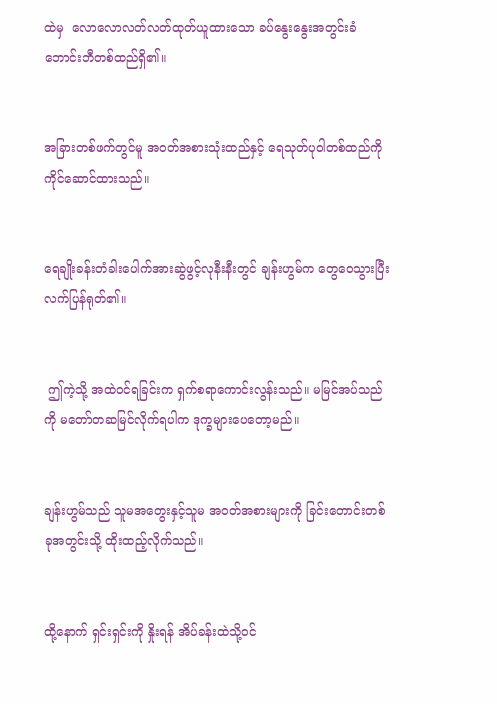ထဲမှ  လောလောလတ်လတ်ထုတ်ယူထား‌သော ခပ်နွေးနွေးအတွင်းခံဘောင်းဘီတစ်ထည်ရှိ၏။


အခြားတစ်ဖက်တွင်မူ အဝတ်အစားသုံးထည်နှင့် ရေသုတ်ပုဝါတစ်ထည်ကို ကိုင်ဆောင်ထားသည်။


ရေချိုးခန်းတံခါးပေါက်အားဆွဲဖွင့်လုနီးနီးတွင် ချန်းဟွမ်က တွေဝေသွားပြီး လက်ပြန်ရုတ်၏။


 ဤကဲ့သို့ အထဲဝင်ရခြင်းက ရှက်စရာကောင်းလွန်းသည်။ မမြင်အပ်သည်ကို မတော်တဆမြင်လိုက်ရပါက ဒုက္ခများပေတော့မည်။


ချန်းဟွမ်သည် သူမအတွေးနှင့်သူမ အဝတ်အစားများကို ခြင်းတောင်းတစ်ခုအတွင်းသို့ ထိုးထည့်လိုက်သည်။


ထို့နောက် ရှင်းရှင်းကို နှိုးရန် အိပ်ခန်းထဲသို့၀င်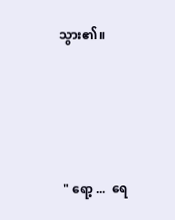သွား၏။





  " ရော့ ...  ရေ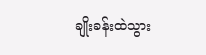ချိုးခန်းထဲသွား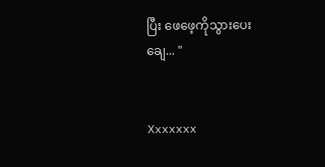ပြီး ဖေဖေ့ကိုသွားပေးချေ... "


Xxxxxxx